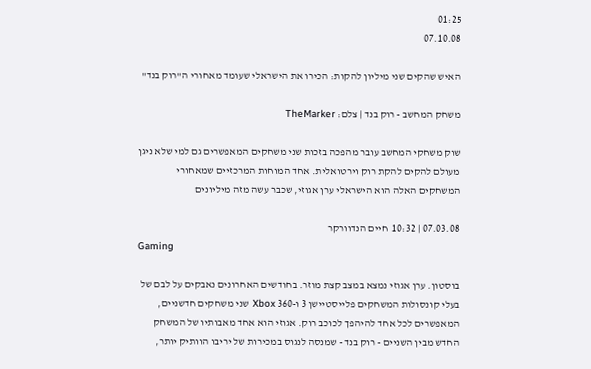01:25
07.10.08

האיש שהקים שני מיליון להקות: הכירו את הישראלי שעומד מאחורי ה"רוק בנד"

משחק המחשב - רוק בנד | צלם: TheMarker

שוק משחקי המחשב עובר מהפכה בזכות שני משחקים המאפשרים גם למי שלא ניגן מעולם להקים להקת רוק וירטואלית. אחד המוחות המרכזיים שמאחורי המשחקים האלה הוא הישראלי ערן אגוזי, שכבר עשה מזה מיליונים

07.03.08 | 10:32  חיים הנדוורקר
Gaming

בוסטון. ערן אגוזי נמצא במצב קצת מוזר. בחודשים האחרונים נאבקים על לבם של בעלי קונסולות המשחקים פלייסטיישן 3 ו-360 Xbox שני משחקים חדשניים, המאפשרים לכל אחד להיהפך לכוכב רוק. אגוזי הוא אחד מאבותיו של המשחק החדש מבין השניים - רוק בנד - שמנסה לנגוס במכירות של יריבו הוותיק יותר,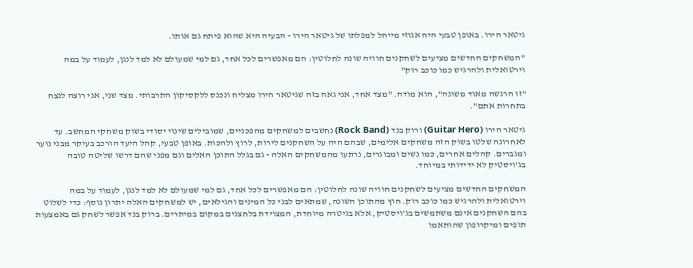גיטאר הירו. באופן טבעי היה אגוזי מייחל למפלתו של גיטאר הירו - הבעיה היא שהוא פיתח גם אותו.

"המשחקים החדשים מציעים לשחקנים חוויה שונה לחלוטין: הם מאפשרים לכל אחד, גם למי שמעולם לא למד לנגן, לעמוד על במה וירטואלית ולהרגיש כמו כוכב רוק"

"זו הרגשה מאוד משונה", הוא מודה. "מצד אחד, אני גאה בזה שגיטאר הירו מצליח ונכנס ללקסיקון התרבותי. מצד שני, אני רוצה לנצח בתחרות אתם".

גיטאר הירו (Guitar Hero) ורוק בנד (Rock Band) נחשבים למשחקים מהפכניים, שמובילים שינוי יסודי בשוק משחקי המחשב. עד לאחרונה שלטו בשוק הזה משחקים אלימים, שבהם היה על השחקנים לירות, לרוץ ולהכות. באופן טבעי, קהל היעד הורכב בעיקר מבני נוער ומגברים. קהלים אחרים, כמו נשים ומבוגרים, נרתעו מהמשחקים האלה - גם בגלל התוכן האלים וגם מפני שהם דרשו שליטה טובה בג'ויסטיק לא ידידותי במיוחד.

המשחקים החדשים מציעים לשחקנים חוויה שונה לחלוטין: הם מאפשרים לכל אחד, גם למי שמעולם לא למד לנגן, לעמוד על במה וירטואלית ולהרגיש כמו כוכב רוק. חוץ מהתוכן השונה, שמתאים לבני כל המינים והגילאים, יש למשחקים האלה יתרון נוסף: כדי לשלוט בהם השחקנים אינם משתמשים בג'ויסטיק, אלא בגיטרה מיוחדת, המצוידת בלחצנים במקום במיתרים. ברוק בנד אפשר לשחק גם באמצעות תופים ומיקרופון שהותאמו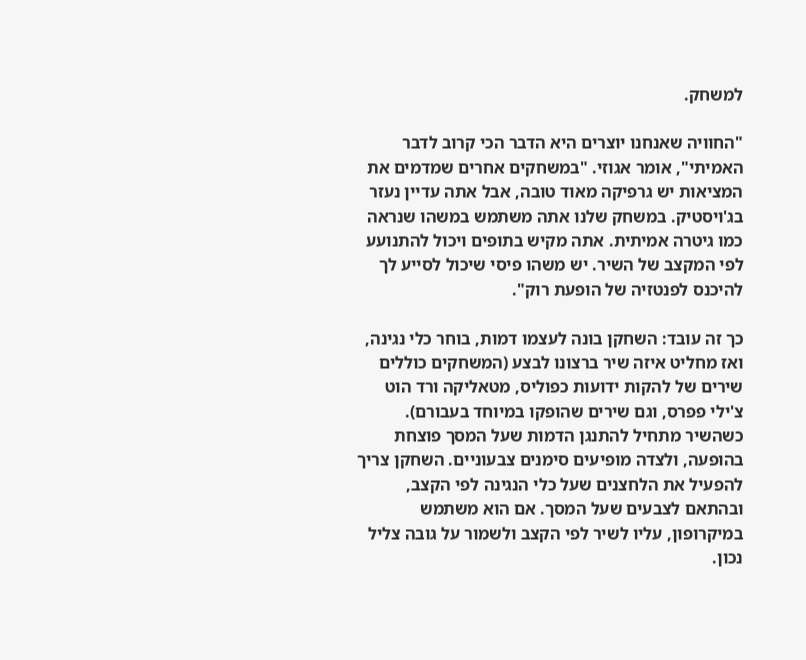למשחק.

"החוויה שאנחנו יוצרים היא הדבר הכי קרוב לדבר האמיתי", אומר אגוזי. "במשחקים אחרים שמדמים את המציאות יש גרפיקה מאוד טובה, אבל אתה עדיין נעזר בג'ויסטיק. במשחק שלנו אתה משתמש במשהו שנראה כמו גיטרה אמיתית. אתה מקיש בתופים ויכול להתנועע לפי המקצב של השיר. יש משהו פיסי שיכול לסייע לך להיכנס לפנטזיה של הופעת רוק".

כך זה עובד: השחקן בונה לעצמו דמות, בוחר כלי נגינה, ואז מחליט איזה שיר ברצונו לבצע (המשחקים כוללים שירים של להקות ידועות כפוליס, מטאליקה ורד הוט צ'ילי פפרס, וגם שירים שהופקו במיוחד בעבורם). כשהשיר מתחיל להתנגן הדמות שעל המסך פוצחת בהופעה, ולצדה מופיעים סימנים צבעוניים. השחקן צריך להפעיל את הלחצנים שעל כלי הנגינה לפי הקצב, ובהתאם לצבעים שעל המסך. אם הוא משתמש במיקרופון, עליו לשיר לפי הקצב ולשמור על גובה צליל נכון.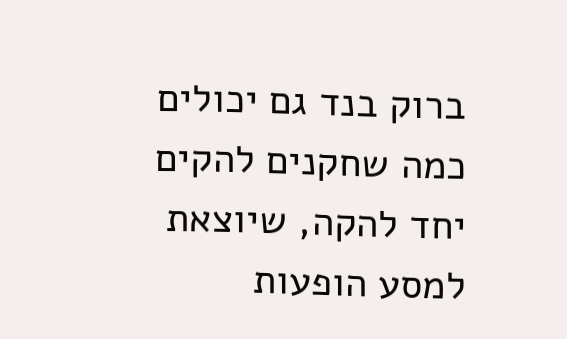ברוק בנד גם יכולים כמה שחקנים להקים יחד להקה, שיוצאת למסע הופעות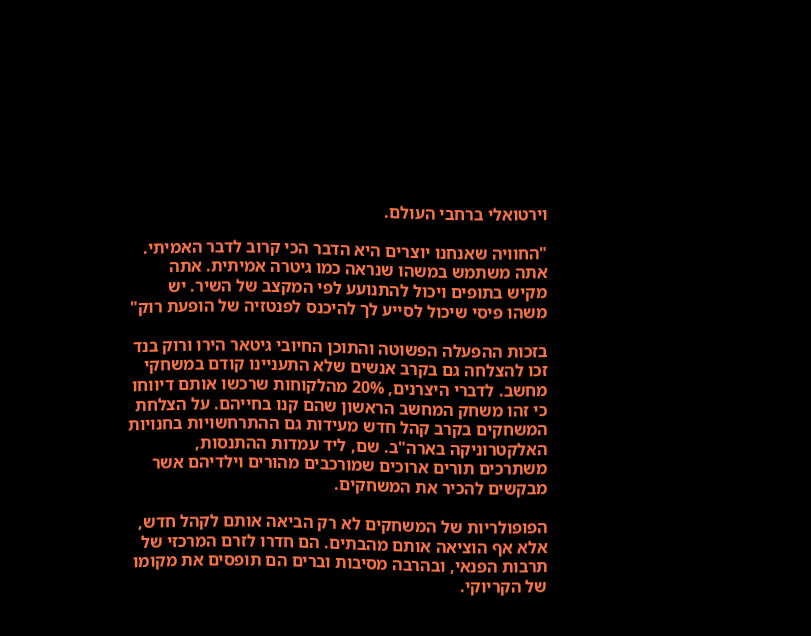וירטואלי ברחבי העולם.

"החוויה שאנחנו יוצרים היא הדבר הכי קרוב לדבר האמיתי. אתה משתמש במשהו שנראה כמו גיטרה אמיתית. אתה מקיש בתופים ויכול להתנועע לפי המקצב של השיר. יש משהו פיסי שיכול לסייע לך להיכנס לפנטזיה של הופעת רוק"

בזכות ההפעלה הפשוטה והתוכן החיובי גיטאר הירו ורוק בנד זכו להצלחה גם בקרב אנשים שלא התעניינו קודם במשחקי מחשב. לדברי היצרנים, 20% מהלקוחות שרכשו אותם דיווחו כי זהו משחק המחשב הראשון שהם קנו בחייהם. על הצלחת המשחקים בקרב קהל חדש מעידות גם ההתרחשויות בחנויות האלקטרוניקה בארה"ב. שם, ליד עמדות ההתנסות, משתרכים תורים ארוכים שמורכבים מהורים וילדיהם אשר מבקשים להכיר את המשחקים.

הפופולריות של המשחקים לא רק הביאה אותם לקהל חדש, אלא אף הוציאה אותם מהבתים. הם חדרו לזרם המרכזי של תרבות הפנאי, ובהרבה מסיבות וברים הם תופסים את מקומו של הקריוקי.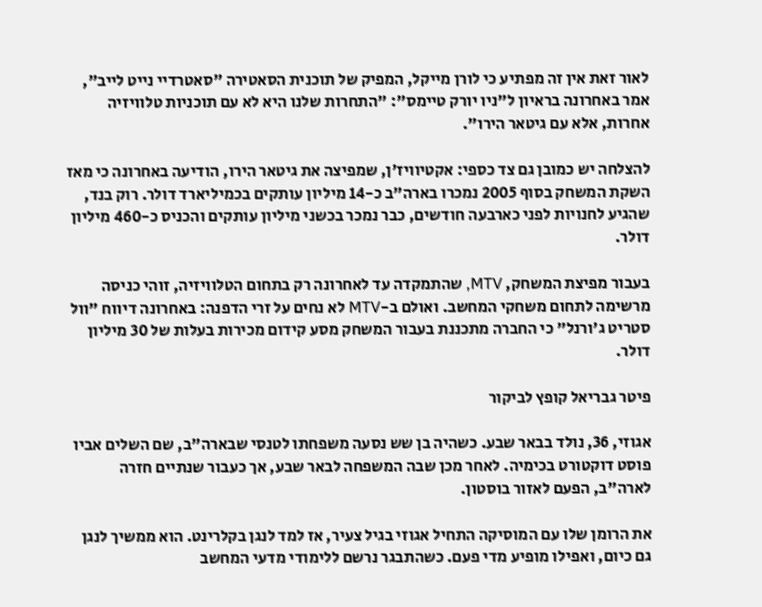לאור זאת אין זה מפתיע כי לורן מייקל, המפיק של תוכנית הסאטירה "סאטרדיי נייט לייב", אמר באחרונה בראיון ל"ניו יורק טיימס": "התחרות שלנו היא לא עם תוכניות טלוויזיה אחרות, אלא עם גיטאר הירו".

להצלחה יש כמובן גם צד כספי: אקטיוויז'ן, שמפיצה את גיטאר הירו, הודיעה באחרונה כי מאז השקת המשחק בסוף 2005 נמכרו בארה"ב כ-14 מיליון עותקים בכמיליארד דולר. רוק בנד, שהגיע לחנויות לפני כארבעה חודשים, כבר נמכר בכשני מיליון עותקים והכניס כ-460 מיליון דולר.

בעבור מפיצת המשחק, MTV, שהתמקדה עד לאחרונה רק בתחום הטלוויזיה, זוהי כניסה מרשימה לתחום משחקי המחשב. ואולם ב-MTV לא נחים על זרי הדפנה: באחרונה דיווח "וול סטריט ג'ורנל" כי החברה מתכננת בעבור המשחק מסע קידום מכירות בעלות של 30 מיליון דולר.

פיטר גבריאל קופץ לביקור

אגוזי, 36, נולד בבאר שבע. כשהיה בן שש נסעה משפחתו לטנסי שבארה"ב, שם השלים אביו פוסט דוקטורט בכימיה. לאחר מכן שבה המשפחה לבאר שבע, אך כעבור שנתיים חזרה לארה"ב, הפעם לאזור בוסטון.

את הרומן שלו עם המוסיקה התחיל אגוזי בגיל צעיר, אז למד לנגן בקלרינט. הוא ממשיך לנגן גם כיום, ואפילו מופיע מדי פעם. כשהתבגר נרשם ללימודי מדעי המחשב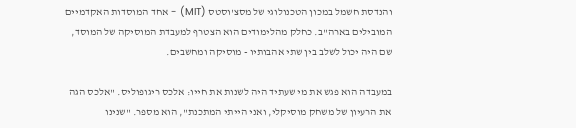והנדסת חשמל במכון הטכנולוגי של מסצ'וסטס (MIT) - אחד המוסדות האקדמיים המובילים בארה"ב. כחלק מהלימודים הוא הצטרף למעבדת המוסיקה של המוסד, שם היה יכול לשלב בין שתי אהבותיו - מוסיקה ומחשבים.

במעבדה הוא פגש את מי שעתיד היה לשנות את חייו: אלכס ריגופוליס. "אלכס הגה את הרעיון של משחק מוסיקלי, ואני הייתי המתכנת", הוא מספר. "שנינו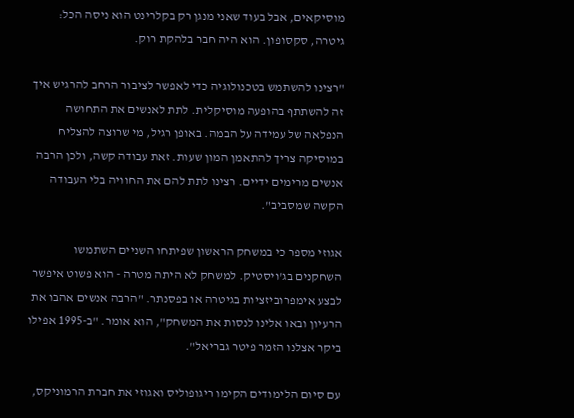מוסיקאים, אבל בעוד שאני מנגן רק בקלרינט הוא ניסה הכל: גיטרה, סקסופון. הוא היה חבר בלהקת רוק.

"רצינו להשתמש בטכנולוגיה כדי לאפשר לציבור הרחב להרגיש איך זה להשתתף בהופעה מוסיקלית. לתת לאנשים את התחושה הנפלאה של עמידה על הבמה. באופן רגיל, מי שרוצה להצליח במוסיקה צריך להתאמן המון שעות. זאת עבודה קשה, ולכן הרבה אנשים מרימים ידיים. רצינו לתת להם את החוויה בלי העבודה הקשה שמסביב".

אגוזי מספר כי במשחק הראשון שפיתחו השניים השתמשו השחקנים בג'ויסטיק. למשחק לא היתה מטרה - הוא פשוט איפשר לבצע אימפרוביזציות בגיטרה או בפסנתר. "הרבה אנשים אהבו את הרעיון ובאו אלינו לנסות את המשחק", הוא אומר. "ב-1995 אפילו ביקר אצלנו הזמר פיטר גבריאל".

עם סיום הלימודים הקימו ריגופוליס ואגוזי את חברת הרמוניקס,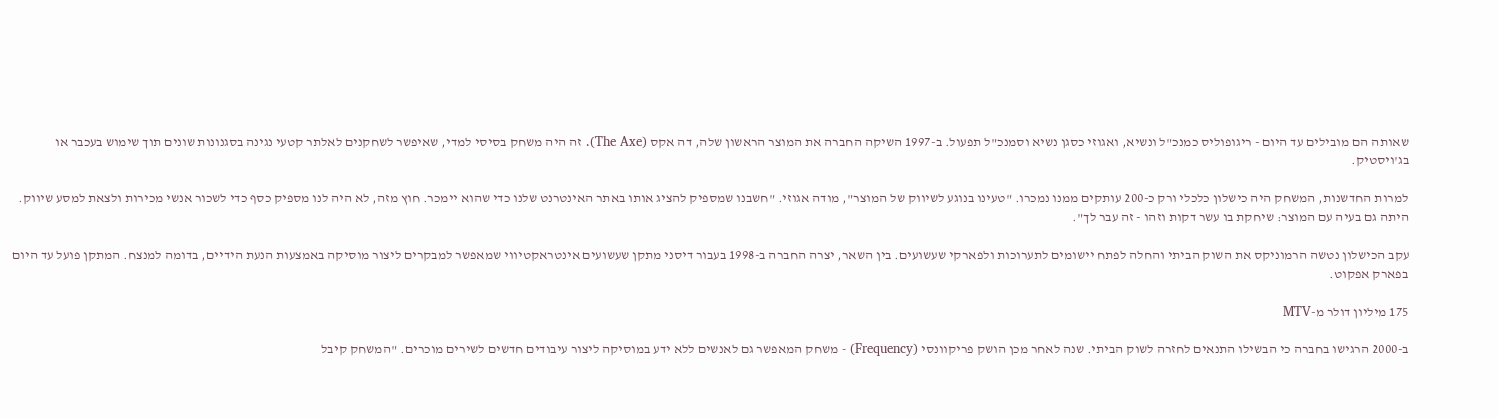שאותה הם מובילים עד היום - ריגופוליס כמנכ"ל ונשיא, ואגוזי כסגן נשיא וסמנכ"ל תפעול. ב-1997 השיקה החברה את המוצר הראשון שלה, דה אקס (The Axe). זה היה משחק בסיסי למדי, שאיפשר לשחקנים לאלתר קטעי נגינה בסגנונות שונים תוך שימוש בעכבר או בג'ויסטיק.

למרות החדשנות, המשחק היה כישלון כלכלי ורק כ-200 עותקים ממנו נמכרו. "טעינו בנוגע לשיווק של המוצר", מודה אגוזי. "חשבנו שמספיק להציג אותו באתר האינטרנט שלנו כדי שהוא יימכר. חוץ מזה, לא היה לנו מספיק כסף כדי לשכור אנשי מכירות ולצאת למסע שיווק. היתה גם בעיה עם המוצר: שיחקת בו עשר דקות וזהו - זה עבר לך".

עקב הכישלון נטשה הרמוניקס את השוק הביתי והחלה לפתח יישומים לתערוכות ולפארקי שעשועים. בין השאר, יצרה החברה ב-1998 בעבור דיסני מתקן שעשועים אינטראקטיווי שמאפשר למבקרים ליצור מוסיקה באמצעות הנעת הידיים, בדומה למנצח. המתקן פועל עד היום בפארק אפקוט.

175 מיליון דולר מ-MTV

ב-2000 הרגישו בחברה כי הבשילו התנאים לחזרה לשוק הביתי. שנה לאחר מכן הושק פריקוונסי (Frequency) - משחק המאפשר גם לאנשים ללא ידע במוסיקה ליצור עיבודים חדשים לשירים מוכרים. "המשחק קיבל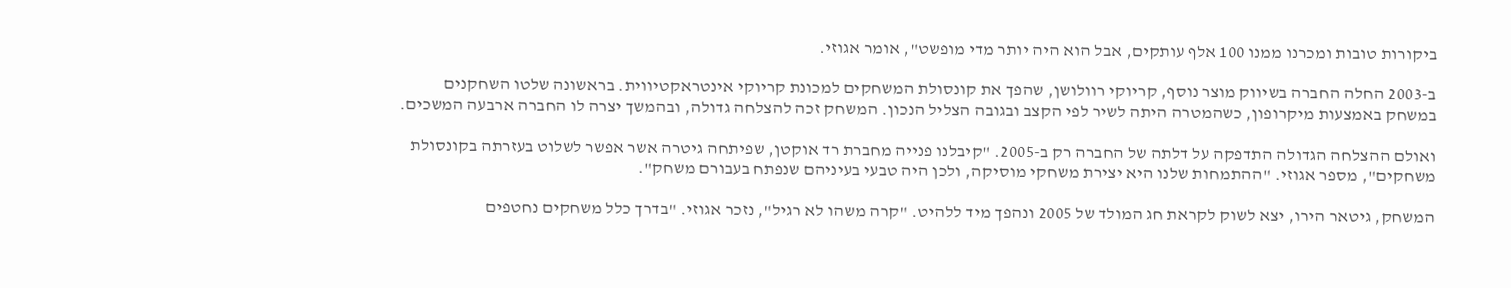ביקורות טובות ומכרנו ממנו 100 אלף עותקים, אבל הוא היה יותר מדי מופשט", אומר אגוזי.

ב-2003 החלה החברה בשיווק מוצר נוסף, קריוקי רוולושן, שהפך את קונסולת המשחקים למכונת קריוקי אינטראקטיווית. בראשונה שלטו השחקנים במשחק באמצעות מיקרופון, כשהמטרה היתה לשיר לפי הקצב ובגובה הצליל הנכון. המשחק זכה להצלחה גדולה, ובהמשך יצרה לו החברה ארבעה המשכים.

ואולם ההצלחה הגדולה התדפקה על דלתה של החברה רק ב-2005. "קיבלנו פנייה מחברת רד אוקטן, שפיתחה גיטרה אשר אפשר לשלוט בעזרתה בקונסולת משחקים", מספר אגוזי. "ההתמחות שלנו היא יצירת משחקי מוסיקה, ולכן היה טבעי בעיניהם שנפתח בעבורם משחק".

המשחק, גיטאר הירו, יצא לשוק לקראת חג המולד של 2005 ונהפך מיד ללהיט. "קרה משהו לא רגיל", נזכר אגוזי. "בדרך כלל משחקים נחטפים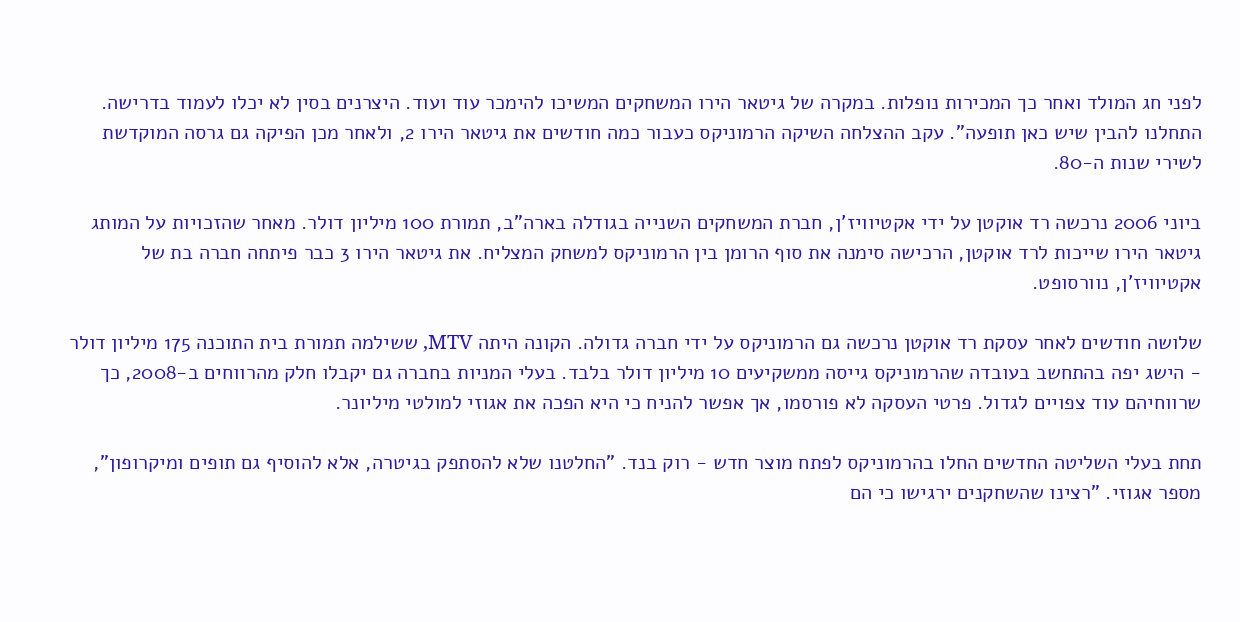לפני חג המולד ואחר כך המכירות נופלות. במקרה של גיטאר הירו המשחקים המשיכו להימכר עוד ועוד. היצרנים בסין לא יכלו לעמוד בדרישה. התחלנו להבין שיש כאן תופעה". עקב ההצלחה השיקה הרמוניקס כעבור כמה חודשים את גיטאר הירו 2, ולאחר מכן הפיקה גם גרסה המוקדשת לשירי שנות ה-80.

ביוני 2006 נרכשה רד אוקטן על ידי אקטיוויז'ן, חברת המשחקים השנייה בגודלה בארה"ב, תמורת 100 מיליון דולר. מאחר שהזכויות על המותג גיטאר הירו שייכות לרד אוקטן, הרכישה סימנה את סוף הרומן בין הרמוניקס למשחק המצליח. את גיטאר הירו 3 כבר פיתחה חברה בת של אקטיוויז'ן, נוורסופט.

שלושה חודשים לאחר עסקת רד אוקטן נרכשה גם הרמוניקס על ידי חברה גדולה. הקונה היתה MTV, ששילמה תמורת בית התוכנה 175 מיליון דולר - הישג יפה בהתחשב בעובדה שהרמוניקס גייסה ממשקיעים 10 מיליון דולר בלבד. בעלי המניות בחברה גם יקבלו חלק מהרווחים ב-2008, כך שרווחיהם עוד צפויים לגדול. פרטי העסקה לא פורסמו, אך אפשר להניח כי היא הפכה את אגוזי למולטי מיליונר.

תחת בעלי השליטה החדשים החלו בהרמוניקס לפתח מוצר חדש - רוק בנד. "החלטנו שלא להסתפק בגיטרה, אלא להוסיף גם תופים ומיקרופון", מספר אגוזי. "רצינו שהשחקנים ירגישו כי הם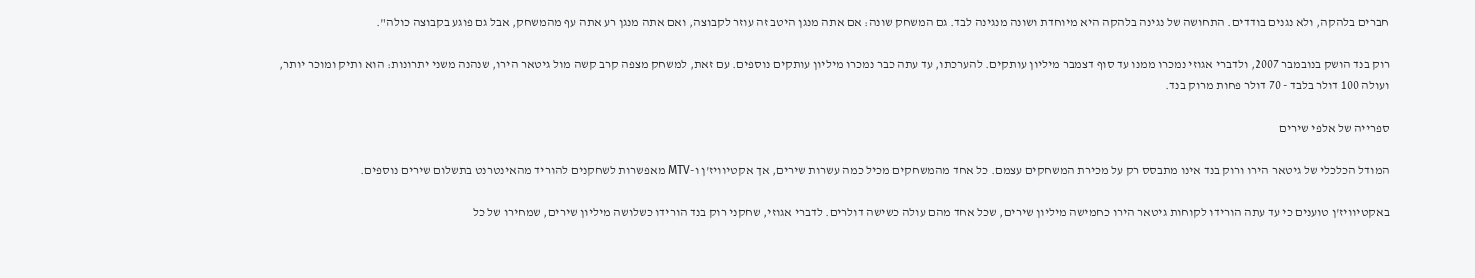חברים בלהקה, ולא נגנים בודדים. התחושה של נגינה בלהקה היא מיוחדת ושונה מנגינה לבד. גם המשחק שונה: אם אתה מנגן היטב זה עוזר לקבוצה, ואם אתה מנגן רע אתה עף מהמשחק, אבל גם פוגע בקבוצה כולה".

רוק בנד הושק בנובמבר 2007, ולדברי אגוזי נמכרו ממנו עד סוף דצמבר מיליון עותקים. להערכתו, עד עתה כבר נמכרו מיליון עותקים נוספים. עם זאת, למשחק מצפה קרב קשה מול גיטאר הירו, שנהנה משני יתרונות: הוא ותיק ומוכר יותר, ועולה 100 דולר בלבד - 70 דולר פחות מרוק בנד.

ספרייה של אלפי שירים

המודל הכלכלי של גיטאר הירו ורוק בנד אינו מתבסס רק על מכירת המשחקים עצמם. כל אחד מהמשחקים מכיל כמה עשרות שירים, אך אקטיוויז'ן ו-MTV מאפשרות לשחקנים להוריד מהאינטרנט בתשלום שירים נוספים.

באקטיוויז'ן טוענים כי עד עתה הורידו לקוחות גיטאר הירו כחמישה מיליון שירים, שכל אחד מהם עולה כשישה דולרים. לדברי אגוזי, שחקני רוק בנד הורידו כשלושה מיליון שירים, שמחירו של כל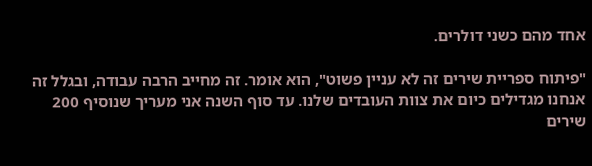אחד מהם כשני דולרים.

"פיתוח ספריית שירים זה לא עניין פשוט", הוא אומר. זה מחייב הרבה עבודה, ובגלל זה אנחנו מגדילים כיום את צוות העובדים שלנו. עד סוף השנה אני מעריך שנוסיף 200 שירים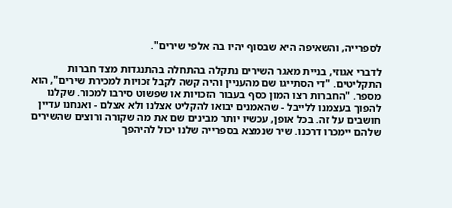לספרייה, והשאיפה היא שבסוף יהיו בה אלפי שירים".

לדברי אגוזי, בניית מאגר השירים נתקלה בהתחלה בהתנגדות מצד חברות התקליטים. "די הסתייגו שם מהעניין והיה קשה לקבל זכויות למכירת שירים", הוא מספר. "החברות רצו המון כסף בעבור הזכויות או שפשוט סירבו למכור. שקלנו להפוך בעצמנו ללייבל - שהאמנים יבואו להקליט אצלנו ולא אצלם - ואנחנו עדיין חושבים על זה. בכל אופן, עכשיו יותר מבינים שם את מה שקורה ורוצים שהשירים שלהם יימכרו דרכנו. שיר שנמצא בספרייה שלנו יכול להיהפך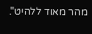מהר מאוד ללהיט".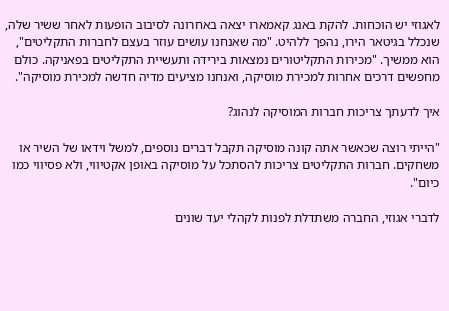לאגוזי יש הוכחות. להקת באנג קאמארו יצאה באחרונה לסיבוב הופעות לאחר ששיר שלה, שנכלל בגיטאר הירו, נהפך ללהיט. "מה שאנחנו עושים עוזר בעצם לחברות התקליטים", הוא ממשיך. "מכירות התקליטורים נמצאות בירידה ותעשיית התקליטים בפאניקה. כולם מחפשים דרכים אחרות למכירת מוסיקה, ואנחנו מציעים מדיה חדשה למכירת מוסיקה".

איך לדעתך צריכות חברות המוסיקה לנהוג?

"הייתי רוצה שכאשר אתה קונה מוסיקה תקבל דברים נוספים, למשל וידאו של השיר או משחקים. חברות התקליטים צריכות להסתכל על מוסיקה באופן אקטיווי, ולא פסיווי כמו כיום".

לדברי אגוזי, החברה משתדלת לפנות לקהלי יעד שונים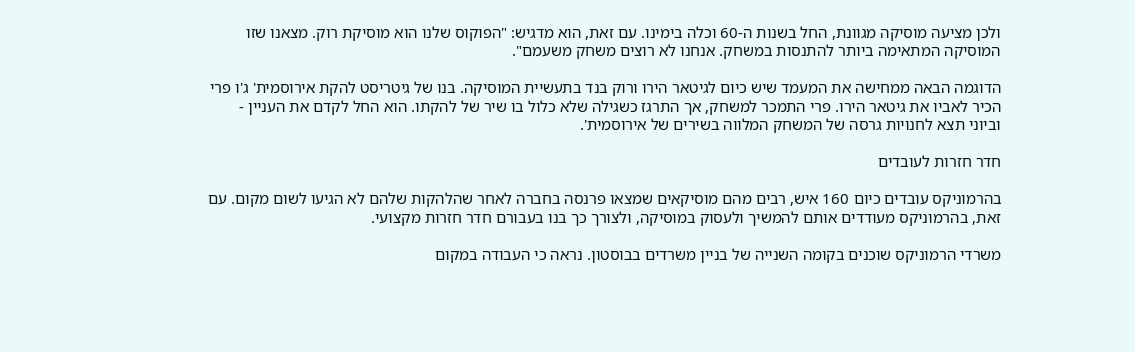ולכן מציעה מוסיקה מגוונת, החל בשנות ה-60 וכלה בימינו. עם זאת, הוא מדגיש: "הפוקוס שלנו הוא מוסיקת רוק. מצאנו שזו המוסיקה המתאימה ביותר להתנסות במשחק. אנחנו לא רוצים משחק משעמם".

הדוגמה הבאה ממחישה את המעמד שיש כיום לגיטאר הירו ורוק בנד בתעשיית המוסיקה. בנו של גיטריסט להקת אירוסמית' ג'ו פרי הכיר לאביו את גיטאר הירו. פרי התמכר למשחק, אך התרגז כשגילה שלא כלול בו שיר של להקתו. הוא החל לקדם את העניין - וביוני תצא לחנויות גרסה של המשחק המלווה בשירים של אירוסמית'.

חדר חזרות לעובדים

בהרמוניקס עובדים כיום 160 איש, רבים מהם מוסיקאים שמצאו פרנסה בחברה לאחר שהלהקות שלהם לא הגיעו לשום מקום. עם זאת, בהרמוניקס מעודדים אותם להמשיך ולעסוק במוסיקה, ולצורך כך בנו בעבורם חדר חזרות מקצועי.

משרדי הרמוניקס שוכנים בקומה השנייה של בניין משרדים בבוסטון. נראה כי העבודה במקום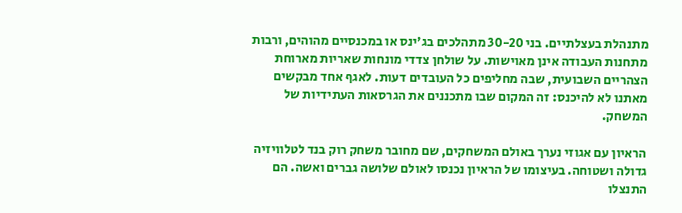מתנהלת בעצלתיים. בני 30-20 מתהלכים בג'ינס או במכנסיים מהוהים, ורבות מתחנות העבודה אינן מאוישות. על שולחן צדדי מונחות שאריות מארוחת הצהריים השבועית, שבה מחליפים כל העובדים דעות. לאגף אחד מבקשים מאתנו לא להיכנס: זה המקום שבו מתכננים את הגרסאות העתידיות של המשחק.

הראיון עם אגוזי נערך באולם המשחקים, שם מחובר משחק רוק בנד לטלוויזיה גדולה ושטוחה. בעיצומו של הראיון נכנסו לאולם שלושה גברים ואשה. הם התנצלו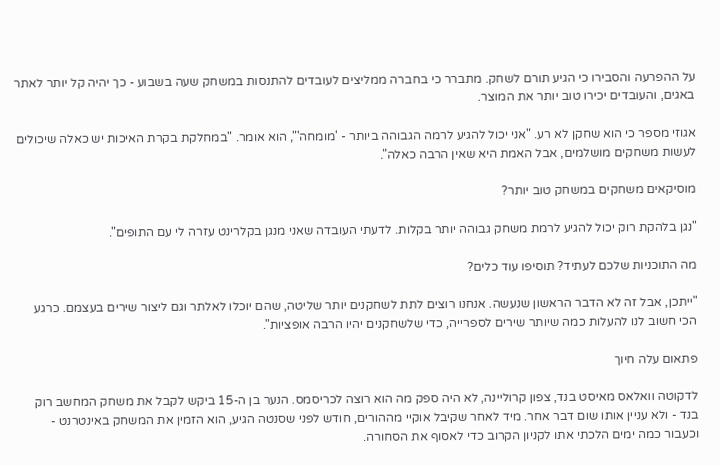על ההפרעה והסבירו כי הגיע תורם לשחק. מתברר כי בחברה ממליצים לעובדים להתנסות במשחק שעה בשבוע - כך יהיה קל יותר לאתר באגים, והעובדים יכירו טוב יותר את המוצר.

אגוזי מספר כי הוא שחקן לא רע. "אני יכול להגיע לרמה הגבוהה ביותר - 'מומחה'", הוא אומר. "במחלקת בקרת האיכות יש כאלה שיכולים לעשות משחקים מושלמים, אבל האמת היא שאין הרבה כאלה".

מוסיקאים משחקים במשחק טוב יותר?

"נגן בלהקת רוק יכול להגיע לרמת משחק גבוהה יותר בקלות. לדעתי העובדה שאני מנגן בקלרינט עזרה לי עם התופים".

מה התוכניות שלכם לעתיד? תוסיפו עוד כלים?

"ייתכן, אבל זה לא הדבר הראשון שנעשה. אנחנו רוצים לתת לשחקנים יותר שליטה, שהם יוכלו לאלתר וגם ליצור שירים בעצמם. כרגע הכי חשוב לנו להעלות כמה שיותר שירים לספרייה, כדי שלשחקנים יהיו הרבה אופציות".

פתאום עלה חיוך

לדקוטה וואלאס מאיסט בנד, צפון קרוליינה, לא היה ספק מה הוא רוצה לכריסמס. הנער בן ה-15 ביקש לקבל את משחק המחשב רוק בנד - ולא עניין אותו שום דבר אחר. מיד לאחר שקיבל אוקיי מההורים, חודש לפני שסנטה הגיע, הוא הזמין את המשחק באינטרנט - וכעבור כמה ימים הלכתי אתו לקניון הקרוב כדי לאסוף את הסחורה.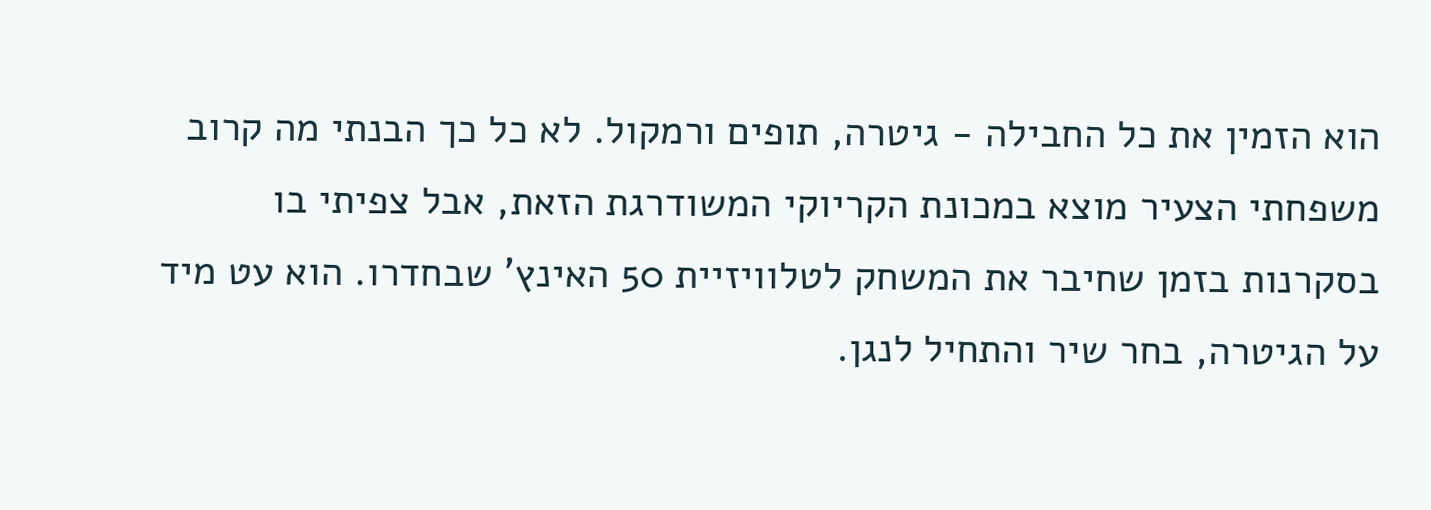הוא הזמין את כל החבילה - גיטרה, תופים ורמקול. לא כל כך הבנתי מה קרוב משפחתי הצעיר מוצא במכונת הקריוקי המשודרגת הזאת, אבל צפיתי בו בסקרנות בזמן שחיבר את המשחק לטלוויזיית 50 האינץ' שבחדרו. הוא עט מיד על הגיטרה, בחר שיר והתחיל לנגן.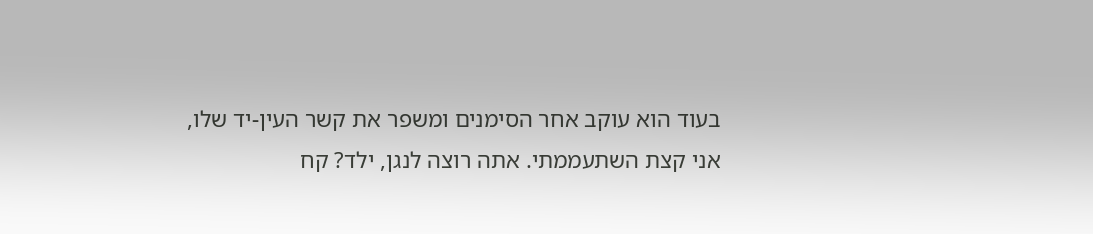בעוד הוא עוקב אחר הסימנים ומשפר את קשר העין-יד שלו, אני קצת השתעממתי. אתה רוצה לנגן, ילד? קח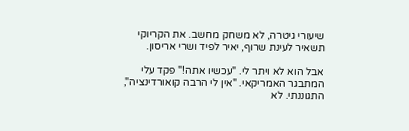שיעורי גיטרה, לא משחק מחשב. את הקריוקי תשאיר לעינת שרוף, יאיר לפיד ושרי אריסון.

אבל הוא לא ויתר לי. "עכשיו אתה!" פקד עלי המתבגר האמריקאי. "אין לי הרבה קואורדינציה", התגוננתי. לא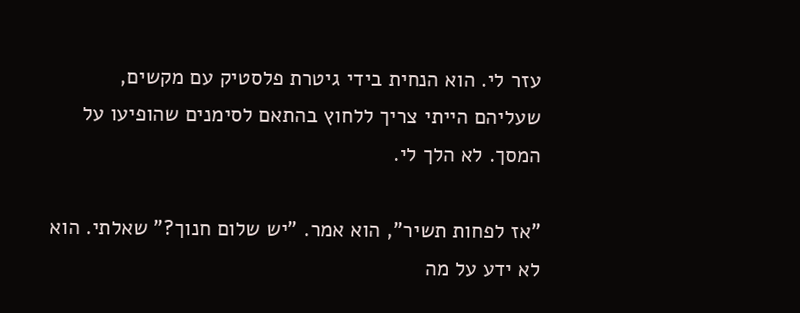עזר לי. הוא הנחית בידי גיטרת פלסטיק עם מקשים, שעליהם הייתי צריך ללחוץ בהתאם לסימנים שהופיעו על המסך. לא הלך לי.

"אז לפחות תשיר", הוא אמר. "יש שלום חנוך?" שאלתי. הוא לא ידע על מה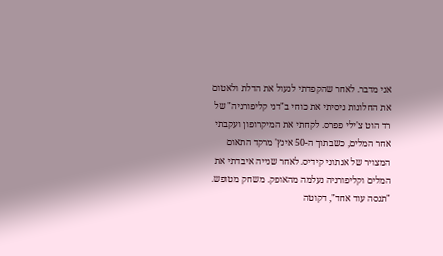אני מדבר. לאחר שהקפדתי לנעול את הדלת ולאטום את החלונות ניסיתי את כוחי ב"דני קליפורניה" של רד הוט צ'ילי פפרס. לקחתי את המיקרופון ועקבתי אחר המלים, כשבתוך ה-50 אינץ' מרקד התאום המצויר של אנתוני קידיס. לאחר שנייה איבדתי את המלים וקליפורניה נעלמה מהאופק. משחק מטופש. "תנסה עוד אחד", דקוטה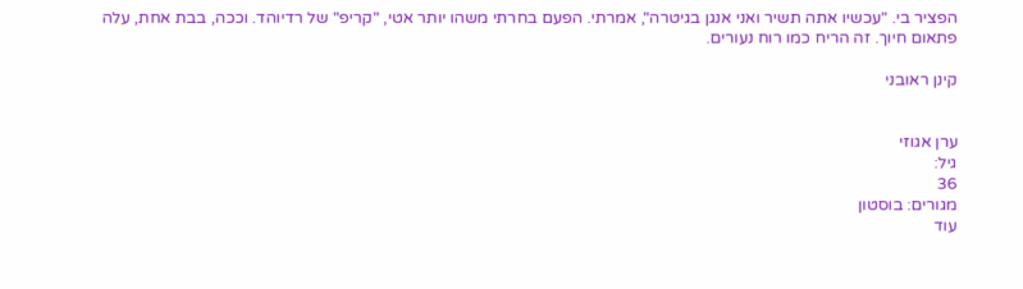הפציר בי. "עכשיו אתה תשיר ואני אנגן בגיטרה", אמרתי. הפעם בחרתי משהו יותר אטי, "קריפ" של רדיוהד. וככה, בבת אחת, עלה פתאום חיוך. זה הריח כמו רוח נעורים.

קינן ראובני


ערן אגוזי
גיל:
36
מגורים: בוסטון
עוד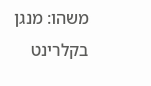משהו: מנגן בקלרינט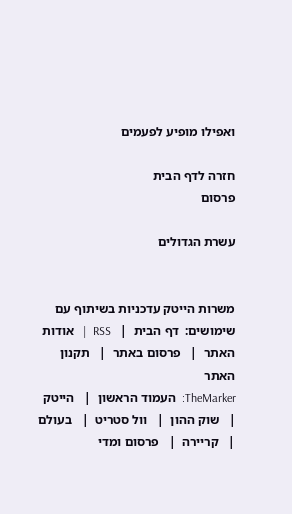ואפילו מופיע לפעמים

חזרה לדף הבית
פרסום

עשרת הגדולים


משרות הייטק עדכניות בשיתוף עם
שימושים:  דף הבית  |   RSS  |   אודות האתר  |   פרסום באתר  |   תקנון האתר
TheMarker:  העמוד הראשון  |   הייטק  |   שוק ההון  |   וול סטריט  |   בעולם  |   קריירה  |   פרסום ומדי